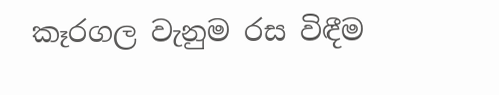කෑරගල වැනුම රස විඳීම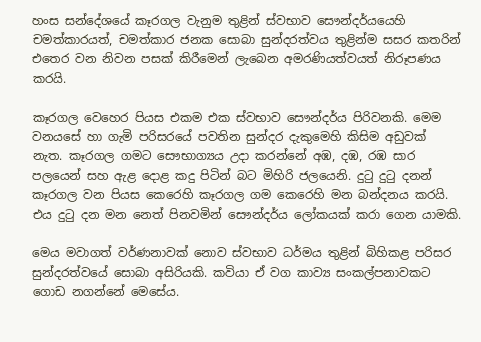හංස සන්දේශයේ කෑරගල වැනුම තුළින් ස්‌වභාව සෞන්දර්යයෙහි චමත්කාරයත්, චමත්කාර ජනක සොබා සුන්දරත්වය තුළින්ම සසර කතරින් එතෙර වන නිවන පසක්‌ කිරීමෙන් ලැබෙන අමරණියත්වයත් නිරූපණය කරයි.

කෑරගල වෙහෙර පියස එකම එක ස්‌වභාව සෞන්දර්ය පිරිවනකි. මෙම වනයසේ හා ගැමි පරිසරයේ පවතින සුන්දර දැකුමෙහි කිසිම අඩුවක්‌ නැත. කෑරගල ගමට සෞභාග්‍යය උදා කරන්නේ අඹ, දඹ, රඹ සාර පලයෙන් සහ ඇළ දොළ කදු පිටින් බට මිහිරි ජලයෙනි. දුටු දුටු දනන් කෑරගල වන පියස කෙරෙහි කෑරගල ගම කෙරෙහි මන බන්දනය කරයි. එය දුටු දන මන නෙත් පිනවමින් සෞන්දර්ය ලෝකයක්‌ කරා ගෙන යාමකි.

මෙය මවාගත් වර්ණනාවක්‌ නොව ස්‌වභාව ධර්මය තුළින් බිහිකළ පරිසර සුන්දරත්වයේ සොබා අසිරියකි. කවියා ඒ වග කාව්‍ය සංකල්පනාවකට ගොඩ නගන්නේ මෙසේය.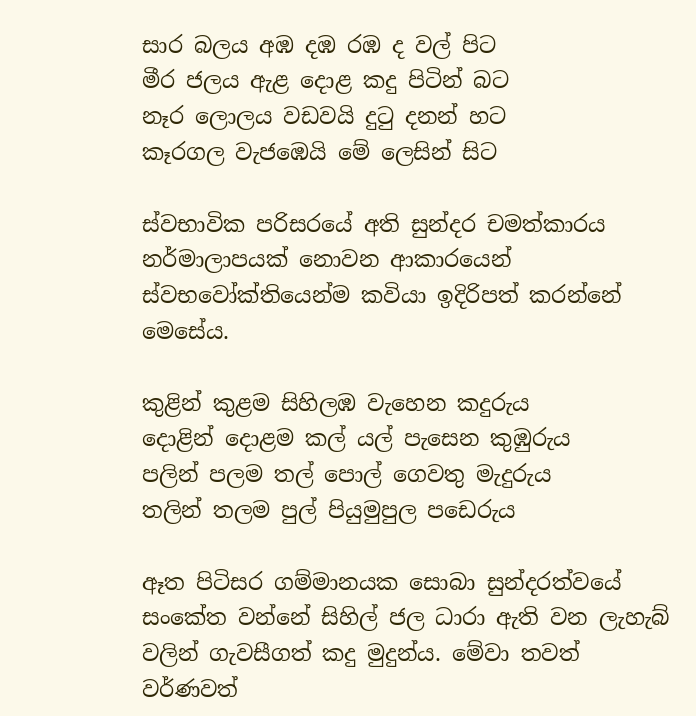සාර බලය අඹ දඹ රඹ ද වල් පිට
මීර ජලය ඇළ දොළ කදු පිටින් බට
නෑර ලොලය වඩවයි දුටු දනන් හට
කෑරගල වැජඹෙයි මේ ලෙසින් සිට

ස්‌වභාවික පරිසරයේ අති සුන්දර චමත්කාරය නර්මාලාපයක්‌ නොවන ආකාරයෙන් ස්‌වභවෝක්‌තියෙන්ම කවියා ඉදිරිපත් කරන්නේ මෙසේය.

කුළින් කුළම සිහිලඹ වැහෙන කදුරුය
දොළින් දොළම කල් යල් පැසෙන කුඹුරුය
පලින් පලම තල් පොල් ගෙවතු මැදුරුය
තලින් තලම පුල් පියුමුපුල පඩෙරුය

ඈත පිටිසර ගම්මානයක සොබා සුන්දරත්වයේ සංකේත වන්නේ සිහිල් ජල ධාරා ඇති වන ලැහැබ් වලින් ගැවසීගත් කදු මුදුන්ය. මේවා තවත් වර්ණවත්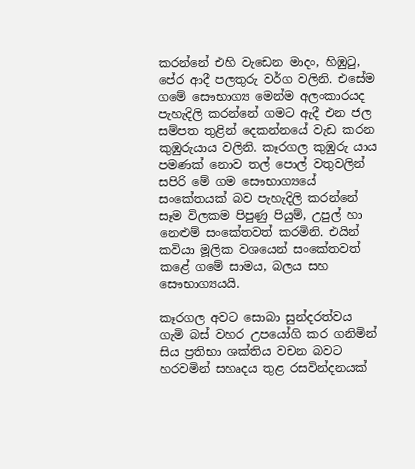කරන්නේ එහි වැඩෙන මාදං, හිඹුටු, පේර ආදී පලතුරු වර්ග වලිනි. එසේම ගමේ සෞභාග්‍ය මෙන්ම අලංකාරයද පැහැදිලි කරන්නේ ගමට ඇදී එන ජල සම්පත තුළින් දෙකන්නයේ වැඩ කරන කුඹුරුයාය වලිනි. කෑරගල කුඹුරු යාය පමණක්‌ නොව තල් පොල් වතුවලින් සපිරි මේ ගම සෞභාග්‍යයේ සංකේතයක්‌ බව පැහැදිලි කරන්නේ සෑම විලකම පිපුණු පියුම්, උපුල් හා නෙළුම් සංකේතවත් කරමිනි. එයින් කවියා මූලික වශයෙන් සංකේතවත් කළේ ගමේ සාමය, බලය සහ සෞභාග්‍යයයි.

කෑරගල අවට සොබා සුන්දරත්වය ගැමි බස්‌ වහර උපයෝගි කර ගනිමින් සිය ප්‍රතිභා ශක්‌තිය වචන බවට හරවමින් සහෘදය තුළ රසවින්දනයක්‌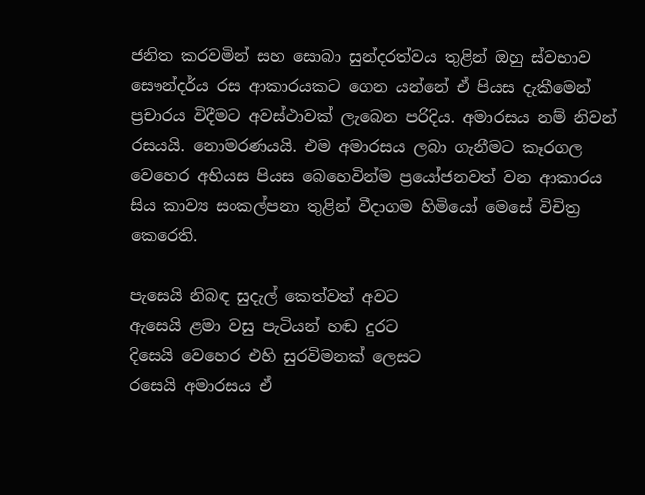ජනිත කරවමින් සහ සොබා සුන්දරත්වය තුළින් ඔහු ස්‌වභාව සෞන්දර්ය රස ආකාරයකට ගෙන යන්නේ ඒ පියස දැකීමෙන් ප්‍රචාරය විදීමට අවස්‌ථාවක්‌ ලැබෙන පරිදිය. අමාරසය නම් නිවන් රසයයි. නොමරණයයි. එම අමාරසය ලබා ගැනීමට කෑරගල වෙහෙර අභියස පියස බෙහෙවින්ම ප්‍රයෝජනවත් වන ආකාරය සිය කාව්‍ය සංකල්පනා තුළින් වීදාගම හිමියෝ මෙසේ විචිත්‍ර කෙරෙති.

පැසෙයි නිබඳ සුදැල් කෙත්වත් අවට
ඇසෙයි ළමා වසු පැටියන් හඬ දුරට
දිසෙයි වෙහෙර එහි සුරවිමනක්‌ ලෙසට
රසෙයි අමාරසය ඒ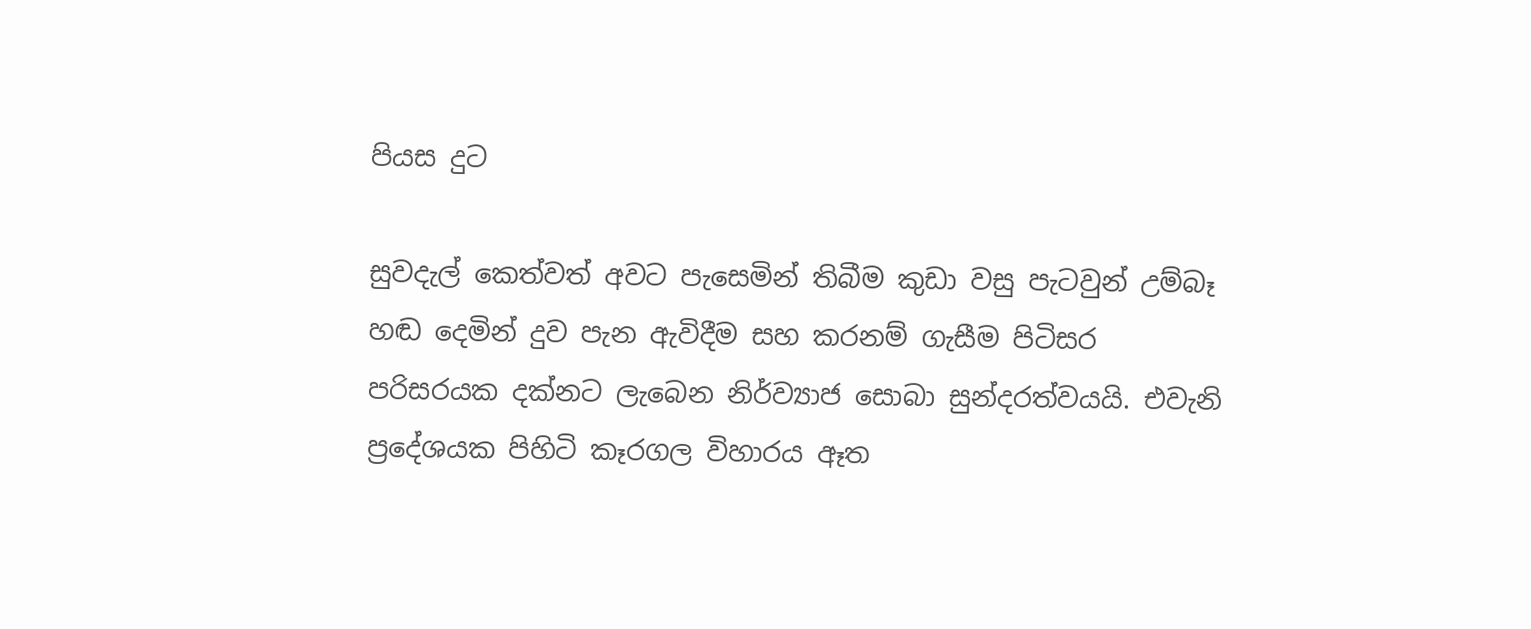පියස දුට

සුවදැල් කෙත්වත් අවට පැසෙමින් තිබීම කුඩා වසු පැටවුන් උම්බෑ හඬ දෙමින් දුව පැන ඇවිදීම සහ කරනම් ගැසීම පිටිසර පරිසරයක දක්‌නට ලැබෙන නිර්ව්‍යාජ සොබා සුන්දරත්වයයි. එවැනි ප්‍රදේශයක පිහිටි කෑරගල විහාරය ඈත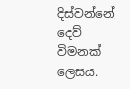දිස්‌වන්නේ දෙව් විමනක්‌ ලෙසය.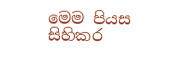මෙම පියස සිහිකර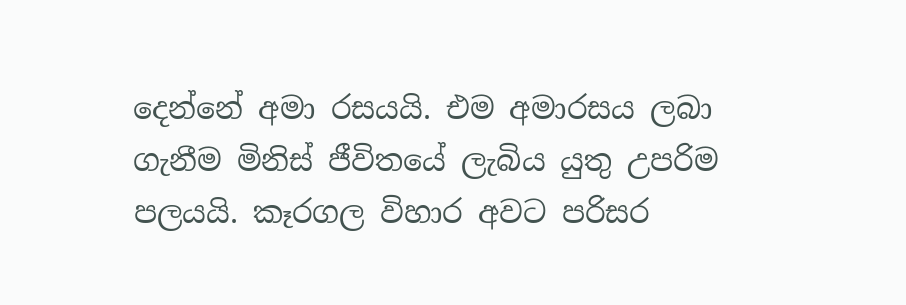දෙන්නේ අමා රසයයි. එම අමාරසය ලබා ගැනීම මිනිස්‌ ජීවිතයේ ලැබිය යුතු උපරිම පලයයි. කෑරගල විහාර අවට පරිසර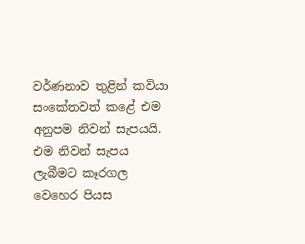වර්ණනාව තුළින් කවියා සංකේතවත් කළේ එම අනුපම නිවන් සැපයයි. එම නිවන් සැපය ලැබීමට කෑරගල වෙහෙර පියස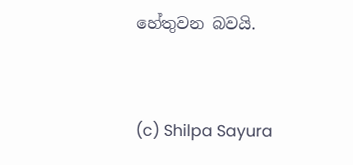හේතුවන බවයි.


(c) Shilpa Sayura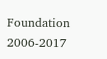Foundation 2006-2017